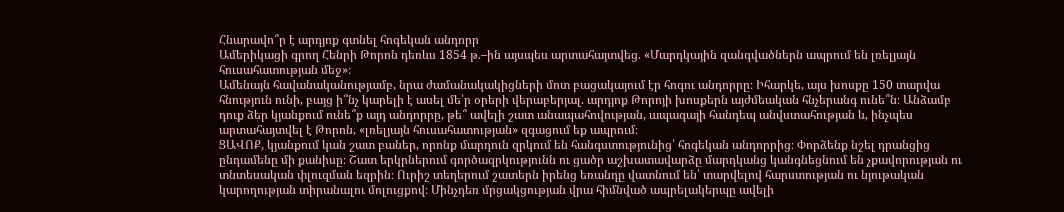Հնարավո՞ր է արդյոք գտնել հոգեկան անդորր
Ամերիկացի գրող Հենրի Թորոն դեռևս 1854 թ.–ին այսպես արտահայտվեց. «Մարդկային զանգվածներն ապրում են լռելյայն հուսահատության մեջ»։
Ամենայն հավանականությամբ, նրա ժամանակակիցների մոտ բացակայում էր հոգու անդորրը։ Իհարկե, այս խոսքը 150 տարվա հնություն ունի, բայց ի՞նչ կարելի է ասել մե՛ր օրերի վերաբերյալ. արդյոք Թորոյի խոսքերն այժմեական հնչերանգ ունե՞ն։ Անձամբ դուք ձեր կյանքում ունե՞ք այդ անդորրը, թե՞ ավելի շատ անապահովության, ապագայի հանդեպ անվստահության և, ինչպես արտահայտվել է Թորոն, «լռելյայն հուսահատության» զգացում եք ապրում։
ՑԱՎՈՔ, կյանքում կան շատ բաներ, որոնք մարդուն զրկում են հանգստությունից՝ հոգեկան անդորրից։ Փորձենք նշել դրանցից ընդամենը մի քանիսը։ Շատ երկրներում գործազրկությունն ու ցածր աշխատավարձը մարդկանց կանգնեցնում են չքավորության ու տնտեսական փլուզման եզրին։ Ուրիշ տեղերում շատերն իրենց եռանդը վատնում են՝ տարվելով հարստության ու նյութական կարողության տիրանալու մոլուցքով։ Մինչդեռ մրցակցության վրա հիմնված ապրելակերպը ավելի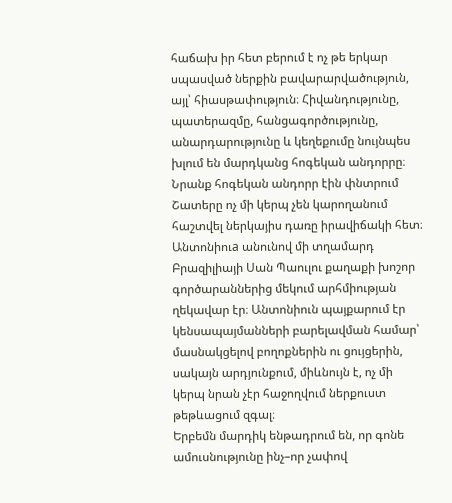հաճախ իր հետ բերում է ոչ թե երկար սպասված ներքին բավարարվածություն, այլ՝ հիասթափություն։ Հիվանդությունը, պատերազմը, հանցագործությունը, անարդարությունը և կեղեքումը նույնպես խլում են մարդկանց հոգեկան անդորրը։
Նրանք հոգեկան անդորր էին փնտրում
Շատերը ոչ մի կերպ չեն կարողանում հաշտվել ներկայիս դառը իրավիճակի հետ։ Անտոնիուa անունով մի տղամարդ Բրազիլիայի Սան Պաուլու քաղաքի խոշոր գործարաններից մեկում արհմիության ղեկավար էր։ Անտոնիուն պայքարում էր կենսապայմանների բարելավման համար՝ մասնակցելով բողոքներին ու ցույցերին, սակայն արդյունքում, միևնույն է, ոչ մի կերպ նրան չէր հաջողվում ներքուստ թեթևացում զգալ։
Երբեմն մարդիկ ենթադրում են, որ գոնե ամուսնությունը ինչ–որ չափով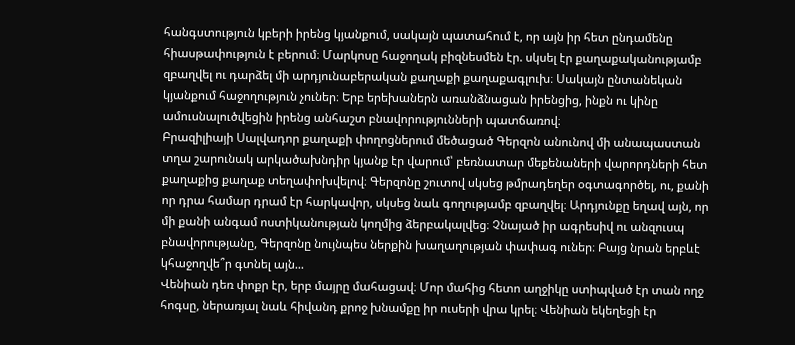հանգստություն կբերի իրենց կյանքում, սակայն պատահում է, որ այն իր հետ ընդամենը հիասթափություն է բերում։ Մարկոսը հաջողակ բիզնեսմեն էր. սկսել էր քաղաքականությամբ զբաղվել ու դարձել մի արդյունաբերական քաղաքի քաղաքագլուխ։ Սակայն ընտանեկան կյանքում հաջողություն չուներ։ Երբ երեխաներն առանձնացան իրենցից, ինքն ու կինը ամուսնալուծվեցին իրենց անհաշտ բնավորությունների պատճառով։
Բրազիլիայի Սալվադոր քաղաքի փողոցներում մեծացած Գերզոն անունով մի անապաստան տղա շարունակ արկածախնդիր կյանք էր վարում՝ բեռնատար մեքենաների վարորդների հետ քաղաքից քաղաք տեղափոխվելով։ Գերզոնը շուտով սկսեց թմրադեղեր օգտագործել, ու, քանի որ դրա համար դրամ էր հարկավոր, սկսեց նաև գողությամբ զբաղվել։ Արդյունքը եղավ այն, որ մի քանի անգամ ոստիկանության կողմից ձերբակալվեց։ Չնայած իր ագրեսիվ ու անզուսպ բնավորությանը, Գերզոնը նույնպես ներքին խաղաղության փափագ ուներ։ Բայց նրան երբևէ կհաջողվե՞ր գտնել այն...
Վենիան դեռ փոքր էր, երբ մայրը մահացավ։ Մոր մահից հետո աղջիկը ստիպված էր տան ողջ հոգսը, ներառյալ նաև հիվանդ քրոջ խնամքը իր ուսերի վրա կրել։ Վենիան եկեղեցի էր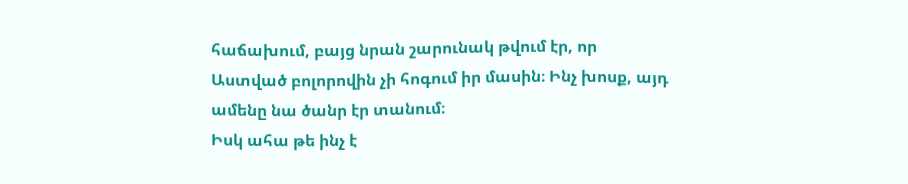հաճախում, բայց նրան շարունակ թվում էր, որ Աստված բոլորովին չի հոգում իր մասին։ Ինչ խոսք, այդ ամենը նա ծանր էր տանում։
Իսկ ահա թե ինչ է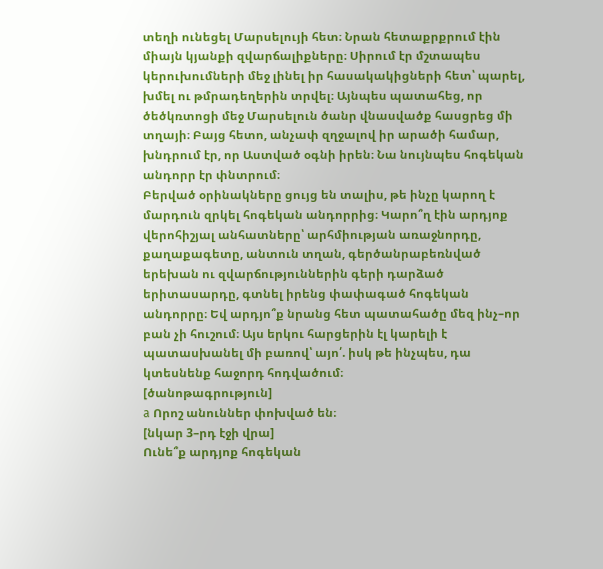տեղի ունեցել Մարսելույի հետ։ Նրան հետաքրքրում էին միայն կյանքի զվարճալիքները։ Սիրում էր մշտապես կերուխումների մեջ լինել իր հասակակիցների հետ՝ պարել, խմել ու թմրադեղերին տրվել։ Այնպես պատահեց, որ ծեծկռտոցի մեջ Մարսելուն ծանր վնասվածք հասցրեց մի տղայի։ Բայց հետո, անչափ զղջալով իր արածի համար, խնդրում էր, որ Աստված օգնի իրեն։ Նա նույնպես հոգեկան անդորր էր փնտրում։
Բերված օրինակները ցույց են տալիս, թե ինչը կարող է մարդուն զրկել հոգեկան անդորրից։ Կարո՞ղ էին արդյոք վերոհիշյալ անհատները՝ արհմիության առաջնորդը, քաղաքագետը, անտուն տղան, գերծանրաբեռնված երեխան ու զվարճություններին գերի դարձած երիտասարդը, գտնել իրենց փափագած հոգեկան անդորրը։ Եվ արդյո՞ք նրանց հետ պատահածը մեզ ինչ–որ բան չի հուշում։ Այս երկու հարցերին էլ կարելի է պատասխանել մի բառով՝ այո՛. իսկ թե ինչպես, դա կտեսնենք հաջորդ հոդվածում։
[ծանոթագրություն]
a Որոշ անուններ փոխված են։
[նկար 3–րդ էջի վրա]
Ունե՞ք արդյոք հոգեկան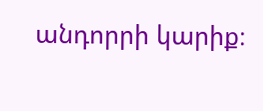անդորրի կարիք։